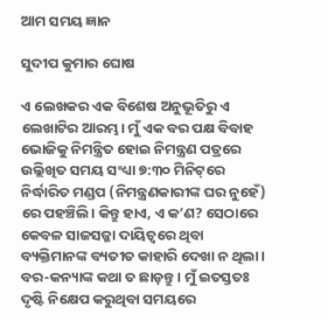ଆମ ସମୟ ଜ୍ଞାନ

ସୁଦୀପ କୁମାର ଘୋଷ

ଏ ଲେଖକର ଏକ ବିଶେଷ ଅନୁଭୂତିରୁ ଏ ଲେଖାଟିର ଆରମ୍ଭ। ମୁଁ ଏକ ବର ପକ୍ଷ ବିବାହ ଭୋଜିକୁ ନିମନ୍ତ୍ରିତ ହୋଇ ନିମନ୍ତ୍ରଣ ପତ୍ରରେ ଉଲ୍ଲିଖିତ ସମୟ ସଂଧ୍ୟା ୭:୩୦ ମିନିଟ୍‌ରେ ନିର୍ଦ୍ଧାରିତ ମଣ୍ଡପ (ନିମନ୍ତ୍ରଣକାରୀଙ୍କ ଘର ନୁହେଁ) ରେ ପହଞ୍ଚିଲି। କିନ୍ତୁ ହାଏ, ଏ କ’ଣ? ସେଠାରେ କେବଳ ସାଜସଜ୍ଜା ଦାୟିତ୍ବରେ ଥିବା ବ୍ୟକ୍ତିମାନଙ୍କ ବ୍ୟତୀତ କାହାରି ଦେଖା ନ ଥିଲା। ବର-କନ୍ୟାଙ୍କ କଥା ତ ଛାଡ଼ନ୍ତୁ। ମୁଁ ଇତସ୍ତତଃ ଦୃଷ୍ଟି ନିକ୍ଷେପ କରୁଥିବା ସମୟରେ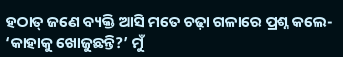ହଠାତ୍ ଜଣେ ବ୍ୟକ୍ତି ଆସି ମତେ ଚଢ଼ା ଗଳାରେ ପ୍ରଶ୍ନ କଲେ- ‘କାହାକୁ ଖୋଜୁଛନ୍ତି?’ ମୁଁ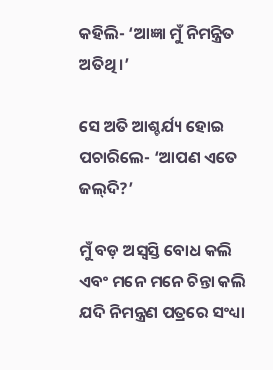କହିଲି- ‘ଆଜ୍ଞା ମୁଁ ନିମନ୍ତ୍ରିତ ଅତିଥି।’

ସେ ଅତି ଆଶ୍ଚର୍ଯ୍ୟ ହୋଇ ପଚାରିଲେ- ‘ଆପଣ ଏତେ ଜଲ୍‌ଦି?’

ମୁଁ ବଡ଼ ଅସ୍ବସ୍ତି ବୋଧ କଲି ଏବଂ ମନେ ମନେ ଚିନ୍ତା କଲି ଯଦି ନିମନ୍ତ୍ରଣ ପତ୍ରରେ ସଂଧ୍ୟା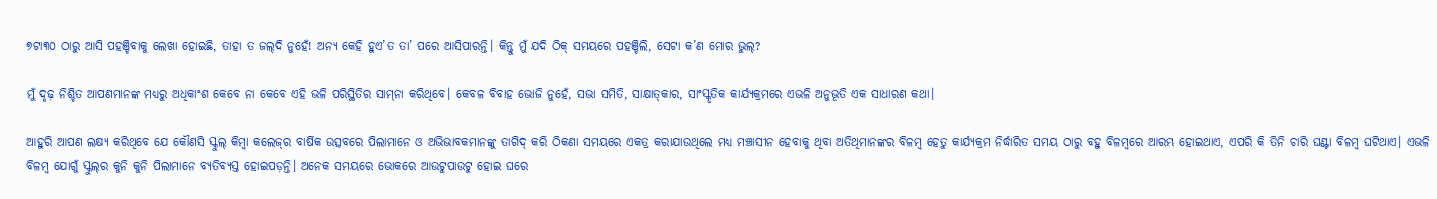୭ଟା୩୦ ଠାରୁ ଆସି ପହଞ୍ଚିବାକୁ ଲେଖା ହୋଇଛି, ତାହା ତ ଜଲ୍‌ଦି ନୁହେଁ! ଅନ୍ୟ କେହି ହୁଏ’ତ ତା’ ପରେ ଆସିପାରନ୍ତି। କିନ୍ତୁ ମୁଁ ଯଦି ଠିକ୍ ସମୟରେ ପହଞ୍ଚିଲି, ସେଟା କ’ଣ ମୋର ଭୁଲ୍‌?

ମୁଁ ଦୃଢ଼ ନିଶ୍ଚିତ ଆପଣମାନଙ୍କ ମଧ୍ୟରୁ ଅଧିକାଂଶ କେବେ ନା କେବେ ଏହି ଭଳି ପରିସ୍ଥିତିର ସାମ୍‌ନା କରିଥିବେ। କେବଳ ବିବାହ ଭୋଜି ନୁହେଁ, ସଭା ସମିତି, ସାକ୍ଷାତ୍‌କାର, ସାଂସ୍କୃତିକ କାର୍ଯ୍ୟକ୍ରମରେ ଏଭଳି ଅନୁଭୂତି ଏକ ସାଧାରଣ କଥା।

ଆହୁରି ଆପଣ ଲକ୍ଷ୍ୟ କରିଥିବେ ଯେ କୌଣସି ସ୍କୁଲ୍‌ କିମ୍ବା କଲେଜ୍‌ର ବାର୍ଷିକ ଉତ୍ସବରେ ପିଲାମାନେ ଓ ଅଭିଭାବକମାନଙ୍କୁ ତାଗିଦ୍ କରି ଠିକଣା ସମୟରେ ଏକତ୍ର କରାଯାଉଥିଲେ ମଧ୍ୟ ମଞ୍ଚାସୀନ ହେବାକୁ ଥିବା ଅତିଥିମାନଙ୍କର ବିଳମ୍ବ ହେତୁ କାର୍ଯ୍ୟକ୍ରମ ନିର୍ଦ୍ଧାରିତ ସମୟ ଠାରୁ ବହୁ ବିଳମ୍ବରେ ଆରମ୍ଭ ହୋଇଥାଏ, ଏପରି କି ତିନି ଚାରି ଘଣ୍ଟା ବିଳମ୍ବ ଘଟିଥାଏ। ଏଭଳି ବିଳମ୍ବ ଯୋଗୁଁ ସ୍କୁଲ୍‌ର କୁନି କୁନି ପିଲାମାନେ ବ୍ୟତିବ୍ୟସ୍ତ ହୋଇପଡ଼ନ୍ତି। ଅନେକ ସମୟରେ ଭୋକରେ ଆଉଟୁପାଉଟୁ ହୋଇ ଘରେ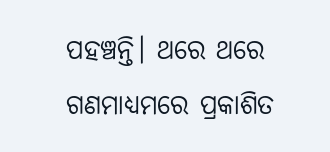ପହଞ୍ଚନ୍ତି। ଥରେ ଥରେ ଗଣମାଧ୍ୟମରେ ପ୍ରକାଶିତ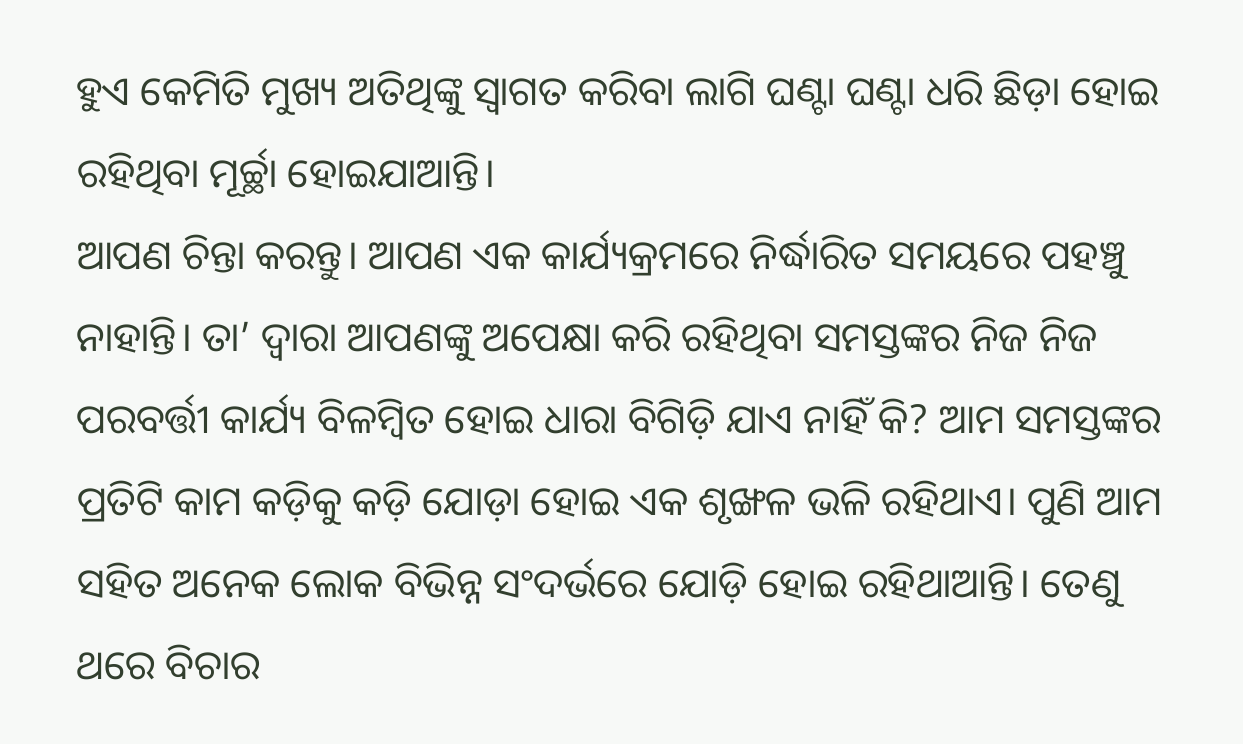ହୁଏ କେମିତି ମୁଖ୍ୟ ଅତିଥିଙ୍କୁ ସ୍ବାଗତ କରିବା ଲାଗି ଘଣ୍ଟା ଘଣ୍ଟା ଧରି ଛିଡ଼ା ହୋଇ ରହିଥିବା ମୂର୍ଚ୍ଛା ହୋଇଯାଆନ୍ତି।
ଆପଣ ଚିନ୍ତା କରନ୍ତୁ। ଆପଣ ଏକ କାର୍ଯ୍ୟକ୍ରମରେ ନିର୍ଦ୍ଧାରିତ ସମୟରେ ପହଞ୍ଚୁ ନାହାନ୍ତି। ତା’ ଦ୍ବାରା ଆପଣଙ୍କୁ ଅପେକ୍ଷା କରି ରହିଥିବା ସମସ୍ତଙ୍କର ନିଜ ନିଜ ପରବର୍ତ୍ତୀ କାର୍ଯ୍ୟ ବିଳମ୍ବିତ ହୋଇ ଧାରା ବିଗିଡ଼ି ଯାଏ ନାହିଁ କି? ଆମ ସମସ୍ତଙ୍କର ପ୍ରତିଟି କାମ କଡ଼ିକୁ କଡ଼ି ଯୋଡ଼ା ହୋଇ ଏକ ଶୃଙ୍ଖଳ ଭଳି ରହିଥାଏ। ପୁଣି ଆମ ସହିତ ଅନେକ ଲୋକ ବିଭିନ୍ନ ସଂଦର୍ଭରେ ଯୋଡ଼ି ହୋଇ ରହିଥାଆନ୍ତି। ତେଣୁ ଥରେ ବିଚାର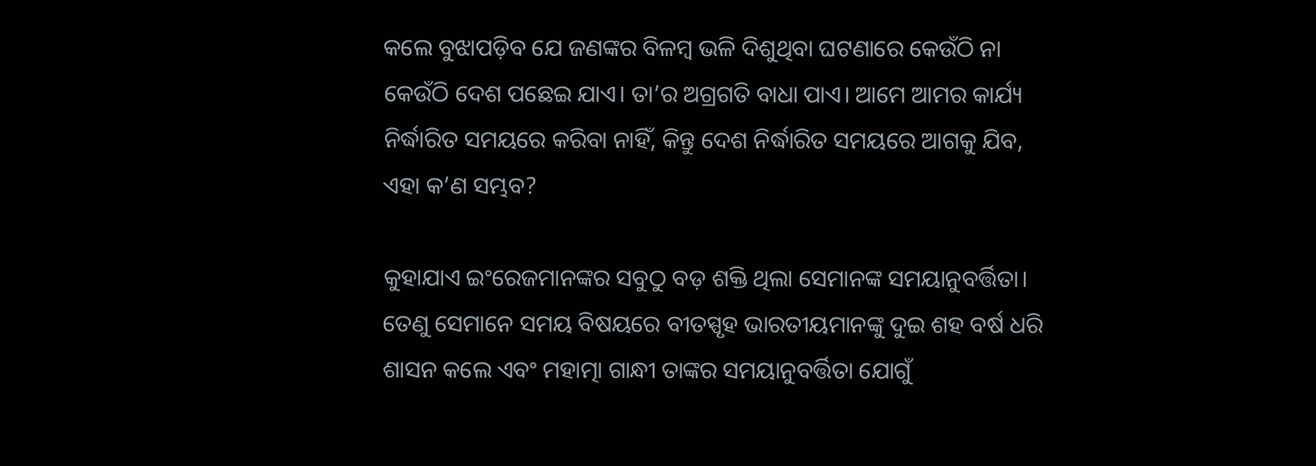କଲେ ବୁଝାପଡ଼ିବ ଯେ ଜଣଙ୍କର ବିଳମ୍ବ ଭଳି ଦିଶୁଥିବା ଘଟଣାରେ କେଉଁଠି ନା କେଉଁଠି ଦେଶ ପଛେଇ ଯାଏ। ତା’ର ଅଗ୍ରଗତି ବାଧା ପାଏ। ଆମେ ଆମର କାର୍ଯ୍ୟ ନିର୍ଦ୍ଧାରିତ ସମୟରେ କରିବା ନାହିଁ, କିନ୍ତୁ ଦେଶ ନିର୍ଦ୍ଧାରିତ ସମୟରେ ଆଗକୁ ଯିବ, ଏହା କ’ଣ ସମ୍ଭବ?

କୁହାଯାଏ ଇଂରେଜମାନଙ୍କର ସବୁଠୁ ବଡ଼ ଶକ୍ତି ଥିଲା ସେମାନଙ୍କ ସମୟାନୁବର୍ତ୍ତିତା। ତେଣୁ ସେମାନେ ସମୟ ବିଷୟରେ ବୀତସ୍ପୃହ ଭାରତୀୟମାନଙ୍କୁ ଦୁଇ ଶହ ବର୍ଷ ଧରି ଶାସନ କଲେ ଏବଂ ମହାତ୍ମା ଗାନ୍ଧୀ ତାଙ୍କର ସମୟାନୁବର୍ତ୍ତିତା‌ ଯୋଗୁଁ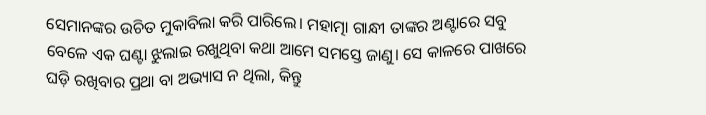ସେମାନଙ୍କର ଉଚିତ ମୁକାବିଲା କରି ପାରିଲେ। ମହାତ୍ମା ଗାନ୍ଧୀ ତାଙ୍କର ଅଣ୍ଟାରେ ସବୁ ବେଳେ ଏକ ଘଣ୍ଟା ଝୁଲାଇ ରଖୁଥିବା କଥା ଆମେ ସମସ୍ତେ ଜାଣୁ। ସେ କାଳରେ ପାଖରେ ଘଡ଼ି ରଖିବାର ପ୍ରଥା ବା‌ ଅଭ୍ୟାସ ନ ଥିଲା, କିନ୍ତୁ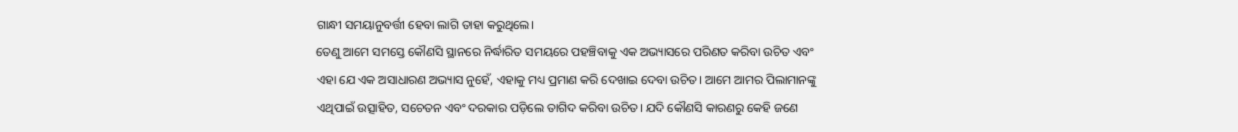ଗାନ୍ଧୀ ସମୟାନୁବର୍ତ୍ତୀ ହେବା ଲାଗି ତାହା କରୁଥିଲେ।
ତେଣୁ ଆମେ ସମସ୍ତେ କୌଣସି ସ୍ଥାନରେ ନିର୍ଦ୍ଧାରିତ ସମୟରେ ପହଞ୍ଚିବାକୁ ଏକ ଅଭ୍ୟାସରେ ପରିଣତ କରିବା ଉଚିତ ଏବଂ ଏହା ଯେ ଏକ ଅସାଧାରଣ ଅଭ୍ୟାସ ନୁହେଁ, ଏହାକୁ ମଧ୍ୟ ପ୍ରମାଣ କରି ଦେଖାଇ ଦେବା ଉଚିତ। ଆମେ ଆମର ପିଲାମାନଙ୍କୁ ଏଥିପାଇଁ ଉତ୍ସାହିତ, ସଚେତନ ଏବଂ ଦରକାର ପଡ଼ିଲେ ତାଗିଦ କରିବା ଉଚିତ। ଯଦି କୌଣସି କାରଣରୁ କେହି ଜଣେ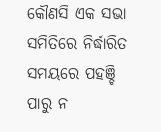କୌଣସି ଏକ ସଭା ସମିତିରେ ନିର୍ଦ୍ଧାରିତ ସମୟରେ ପହଞ୍ଚି ପାରୁ ନ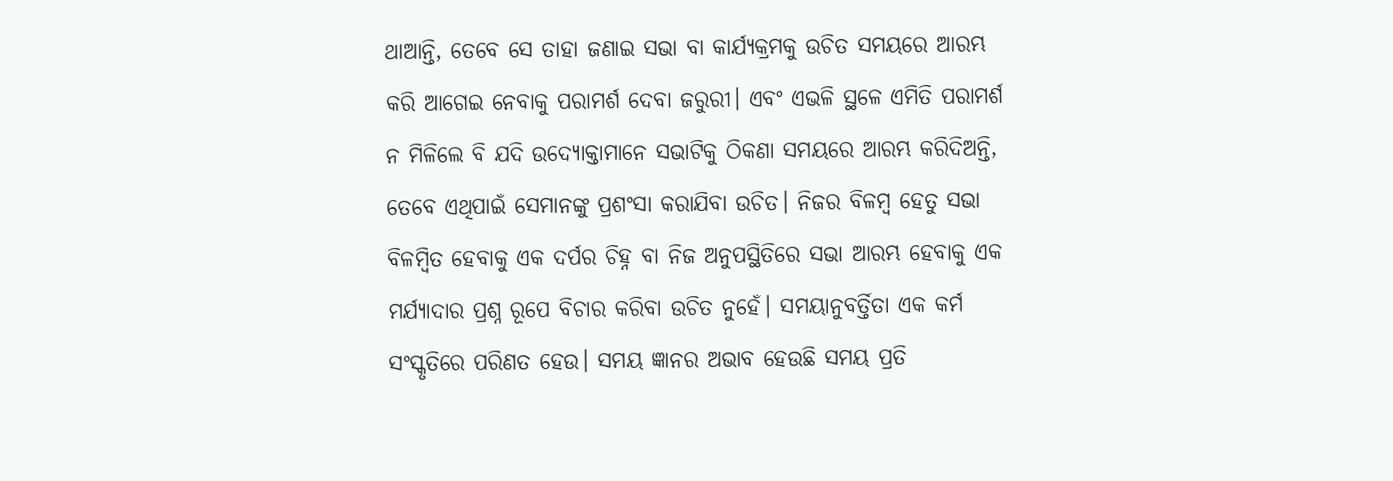ଥାଆନ୍ତି, ତେବେ ସେ ତାହା ଜଣାଇ ସଭା ବା‌ କା‌ର୍ଯ୍ୟକ୍ରମକୁ ଉଚିତ ସମୟରେ ଆରମ୍ଭ କରି ଆଗେଇ ନେବାକୁ ପରାମର୍ଶ ଦେବା ଜରୁରୀ। ଏବଂ ଏଭଳି ସ୍ଥଳେ ଏମିତି ପରାମର୍ଶ ନ ମିଳିଲେ ବି ଯଦି ଉଦ୍ୟୋକ୍ତାମାନେ ସଭାଟିକୁ ଠିକଣା ସମୟରେ ଆରମ୍ଭ କରିଦିଅନ୍ତି, ତେବେ ଏଥିପାଇଁ ସେମାନଙ୍କୁ ପ୍ରଶଂସା କରାଯିବା ଉଚିତ। ନିଜର ବିଳମ୍ବ ହେତୁ ସଭା ବିଳମ୍ବିତ ହେବାକୁ ଏକ ଦର୍ପର ଚିହ୍ନ ବା ନିଜ ଅନୁପସ୍ଥିତିରେ ସଭା ଆରମ୍ଭ ହେବାକୁ ଏକ ମର୍ଯ୍ୟାଦାର ପ୍ରଶ୍ନ ରୂପେ ବିଚାର କରିବା ଉଚିତ ନୁହେଁ। ସମୟାନୁବର୍ତ୍ତିତା ଏକ କର୍ମ ସଂସ୍କୃତିରେ ପରିଣତ ହେଉ। ସମୟ ଜ୍ଞାନର ଅଭାବ ହେଉଛି ସମୟ ପ୍ରତି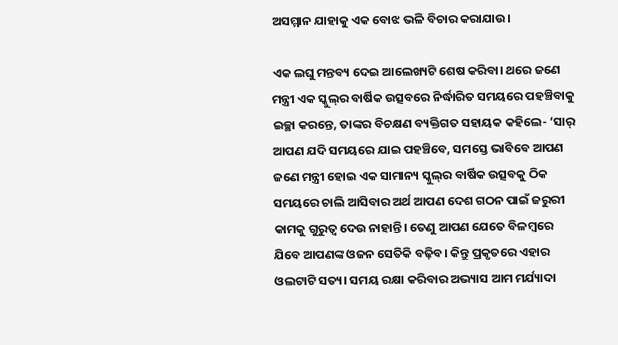ଅସମ୍ମାନ ଯାହାକୁ ଏକ ବୋଝ ଭଳି ବିଚାର କରାଯାଉ।

ଏକ ଲଘୁ ମନ୍ତବ୍ୟ ଦେଇ ଆଲେଖ୍ୟଟି ଶେଷ କରିବା। ଥରେ ଜଣେ ମନ୍ତ୍ରୀ ଏକ ସ୍କୁଲ୍‌ର ବାର୍ଷିକ ଉତ୍ସବରେ ନିର୍ଦ୍ଧାରିତ ସମୟରେ ପହଞ୍ଚିବାକୁ ଇଚ୍ଛା କରନ୍ତେ, ତାଙ୍କର ବିଚକ୍ଷଣ ବ୍ୟକ୍ତିଗତ ସହାୟକ କହିଲେ- ‘ସାର୍ ଆପଣ ଯଦି ସମୟରେ ଯାଇ ପହଞ୍ଚିବେ, ସମସ୍ତେ ଭାବିବେ ଆପଣ ଜଣେ ମନ୍ତ୍ରୀ ହୋଇ ଏକ ସାମାନ୍ୟ ସ୍କୁଲ୍‌ର ବାର୍ଷିକ ଉତ୍ସବକୁ ଠିକ ସମୟରେ ଚାଲି ଆସିବାର ଅର୍ଥ ଆପଣ ଦେଶ ଗଠନ ପାଇଁ ଜରୁରୀ କାମକୁ ଗୁରୁତ୍ବ ଦେଉ ନାହାନ୍ତି। ତେଣୁ ଆପଣ ଯେତେ ବିଳମ୍ବରେ ଯିବେ ଆପଣଙ୍କ ଓଜନ ସେତିକି ବଢ଼ିବ। କିନ୍ତୁ ପ୍ରକୃତରେ ଏହାର ଓଲଟାଟି ସତ୍ୟ। ସମୟ ରକ୍ଷା କରିବାର ଅଭ୍ୟାସ ଆମ ମର୍ଯ୍ୟାଦା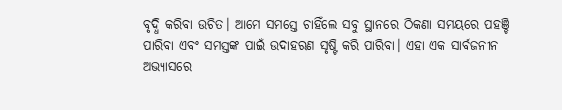ବୃଦ୍ଧି କରିବା ଉଚିତ। ଆମେ ସମସ୍ତେ ଚାହିଁଲେ ସବୁ ସ୍ଥାନରେ ଠିକଣା ସମୟରେ ପହଞ୍ଚି ପାରିବା ଏବଂ ସମସ୍ତଙ୍କ ପାଇଁ ଉଦାହରଣ ସୃଷ୍ଟି କରି ପାରିବା। ଏହା ଏକ ସାର୍ବଜନୀନ ଅଭ୍ୟାସରେ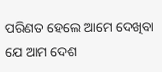ପରିଣତ ହେଲେ ଆମେ ଦେଖିବା ଯେ ଆମ ଦେଶ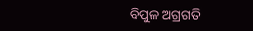ବିପୁଳ ଅଗ୍ରଗତି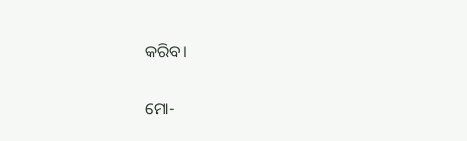କରିବ।

ମୋ-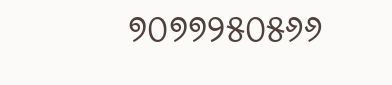୭୦୭୭୨୫୦୫୬୬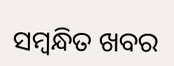ସମ୍ବନ୍ଧିତ ଖବର